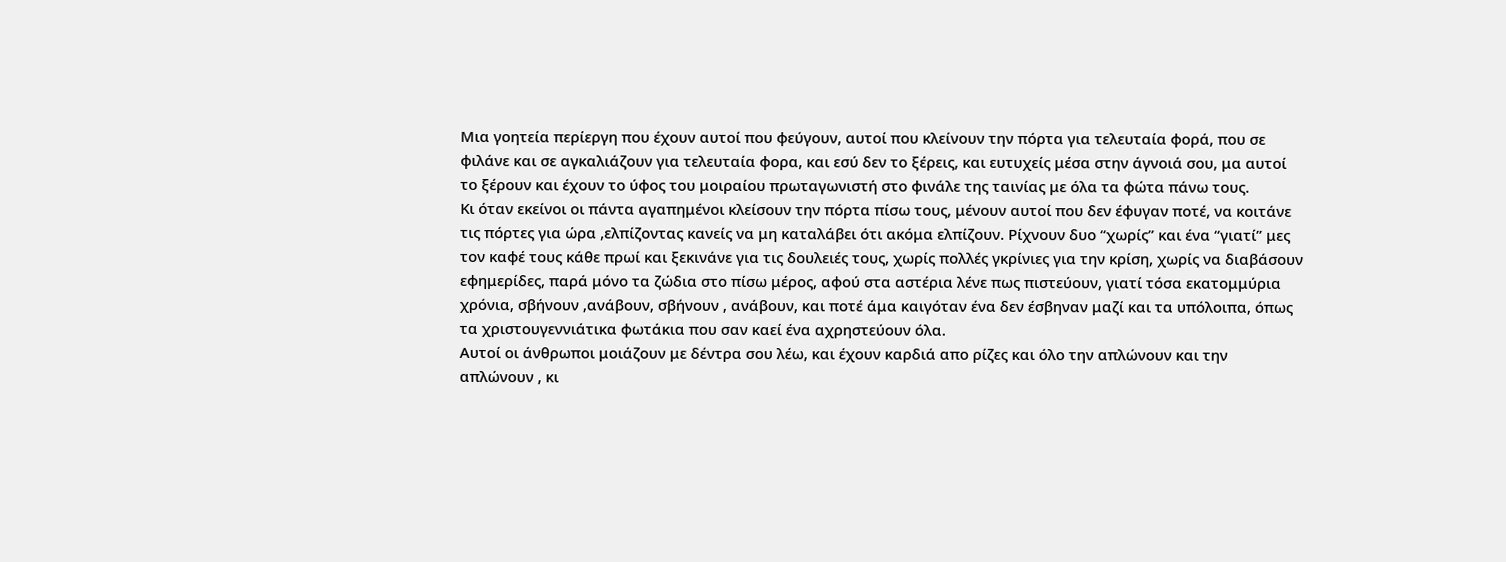Μια γοητεία περίεργη που έχουν αυτοί που φεύγουν, αυτοί που κλείνουν την πόρτα για τελευταία φορά, που σε φιλάνε και σε αγκαλιάζουν για τελευταία φορα, και εσύ δεν το ξέρεις, και ευτυχείς μέσα στην άγνοιά σου, μα αυτοί το ξέρουν και έχουν το ύφος του μοιραίου πρωταγωνιστή στο φινάλε της ταινίας με όλα τα φώτα πάνω τους.
Κι όταν εκείνοι οι πάντα αγαπημένοι κλείσουν την πόρτα πίσω τους, μένουν αυτοί που δεν έφυγαν ποτέ, να κοιτάνε τις πόρτες για ώρα ,ελπίζοντας κανείς να μη καταλάβει ότι ακόμα ελπίζουν. Ρίχνουν δυο “χωρίς” και ένα “γιατί” μες τον καφέ τους κάθε πρωί και ξεκινάνε για τις δουλειές τους, χωρίς πολλές γκρίνιες για την κρίση, χωρίς να διαβάσουν εφημερίδες, παρά μόνο τα ζώδια στο πίσω μέρος, αφού στα αστέρια λένε πως πιστεύουν, γιατί τόσα εκατομμύρια χρόνια, σβήνουν ,ανάβουν, σβήνουν , ανάβουν, και ποτέ άμα καιγόταν ένα δεν έσβηναν μαζί και τα υπόλοιπα, όπως τα χριστουγεννιάτικα φωτάκια που σαν καεί ένα αχρηστεύουν όλα.
Αυτοί οι άνθρωποι μοιάζουν με δέντρα σου λέω, και έχουν καρδιά απο ρίζες και όλο την απλώνουν και την απλώνουν , κι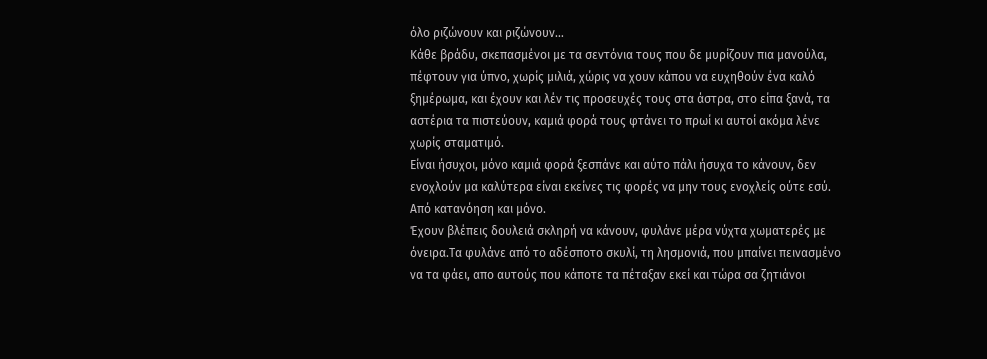όλο ριζώνουν και ριζώνουν…
Κάθε βράδυ, σκεπασμένοι με τα σεντόνια τους που δε μυρίζουν πια μανούλα, πέφτουν για ύπνο, χωρίς μιλιά, χώρις να χουν κάπου να ευχηθούν ένα καλό ξημέρωμα, και έχουν και λέν τις προσευχές τους στα άστρα, στο είπα ξανά, τα αστέρια τα πιστεύουν, καμιά φορά τους φτάνει το πρωί κι αυτοί ακόμα λένε χωρίς σταματιμό.
Είναι ήσυχοι, μόνο καμιά φορά ξεσπάνε και αύτο πάλι ήσυχα το κάνουν, δεν ενοχλούν μα καλύτερα είναι εκείνες τις φορές να μην τους ενοχλείς ούτε εσύ. Από κατανόηση και μόνο.
Έχουν βλέπεις δουλειά σκληρή να κάνουν, φυλάνε μέρα νύχτα χωματερές με όνειρα.Τα φυλάνε από το αδέσποτο σκυλί, τη λησμονιά, που μπαίνει πεινασμένο να τα φάει, απο αυτούς που κάποτε τα πέταξαν εκεί και τώρα σα ζητιάνοι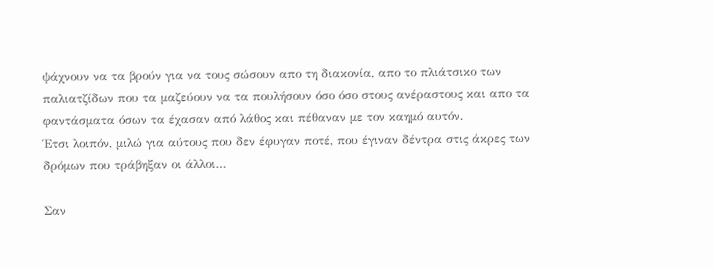ψάχνουν να τα βρούν για να τους σώσουν απο τη διακονία, απο το πλιάτσικο των παλιατζίδων που τα μαζεύουν να τα πουλήσουν όσο όσο στους ανέραστους και απο τα φαντάσματα όσων τα έχασαν από λάθος και πέθαναν με τον καημό αυτόν.
Έτσι λοιπόν, μιλώ για αύτους που δεν έφυγαν ποτέ, που έγιναν δέντρα στις άκρες των δρόμων που τράβηξαν οι άλλοι…

Σαν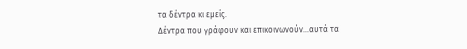τα δέντρα κι εμείς.
Δέντρα που γράφουν και επικοινωνούν…αυτά τα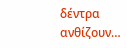δέντρα ανθίζουν…